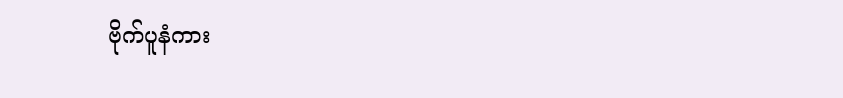ဗိုက်ပူနံကား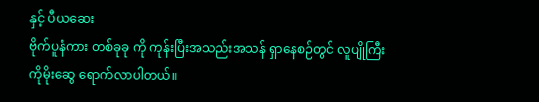နှင့် ပီယဆေး
ဗိုက်ပူနံကား တစ်ခုခု ကို ကုန်းပြီးအသည်းအသန် ရှာနေစဉ်တွင် လူပျိုကြီး ကိုမိုးဆွေ ရောက်လာပါတယ်။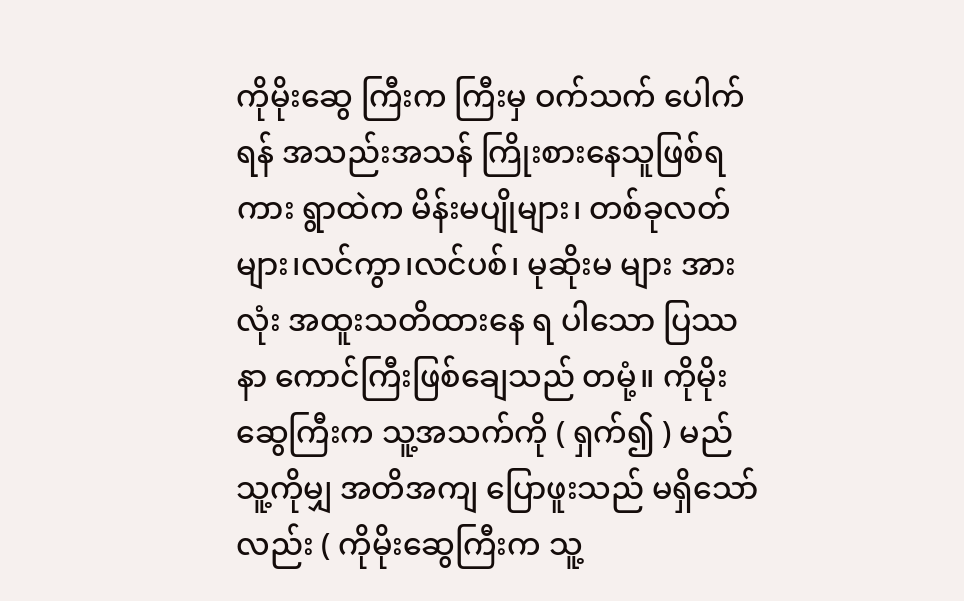ကိုမိုးဆွေ ကြီးက ကြီးမှ ဝက်သက် ပေါက်ရန် အသည်းအသန် ကြိုးစားနေသူဖြစ်ရကား ရွာထဲက မိန်းမပျိုများ၊ တစ်ခုလတ်များ၊လင်ကွာ၊လင်ပစ်၊ မုဆိုးမ များ အားလုံး အထူးသတိထားနေ ရ ပါသော ပြဿနာ ကောင်ကြီးဖြစ်ချေသည် တမုံ့။ ကိုမိုးဆွေကြီးက သူ့အသက်ကို ( ရှက်၍ ) မည်သူ့ကိုမျှ အတိအကျ ပြောဖူးသည် မရှိသော်လည်း ( ကိုမိုးဆွေကြီးက သူ့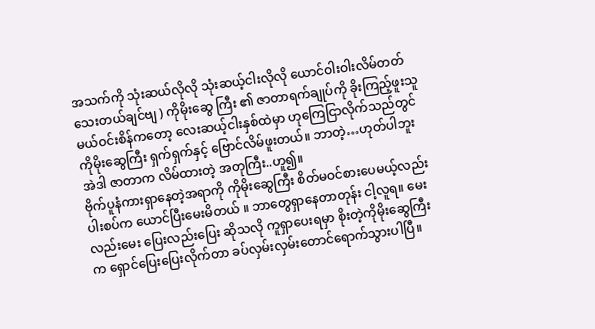အသက်ကို သုံးဆယ်လိုလို သုံးဆယ့်ငါးလိုလို ယောင်ဝါးဝါးလိမ်တတ်သေးတယ်ချင်ဗျ ) ကိုမိုးဆွေ ကြီး ၏ ဇာတာရက်ချုပ်ကို ခိုးကြည့်ဖူးသူ မယ်ဝင်းစိန်ကတော့ လေးဆယ့်ငါးနှစ်ထဲမှာ ဟုကြေငြာလိုက်သည်တွင် ကိုမိုးဆွေကြီး ရှက်ရှက်နှင့် ဗြောင်လိမ်ဖူးတယ်။ ဘာတဲ့…ဟုတ်ပါဘူး အဲဒါ ဇာတာက လိမ်ထားတဲ့ အတုကြီး..ဟူ၍။
ဗိုက်ပူနံကားရှာနေတဲ့အရာကို ကိုမိုးဆွေကြီး စိတ်မဝင်စားပေမယ့်လည်း ပါးစပ်က ယောင်ပြီးမေးမိတယ် ။ ဘာတွေရှာနေတာတုန်း ငါ့လူရ။ မေးလည်းမေး ပြေးလည်းပြေး ဆိုသလို ကူရှာပေးရမှာ စိုးတဲ့ကိုမိုးဆွေကြီးက ရှောင်ပြေးပြေးလိုက်တာ ခပ်လှမ်းလှမ်းတောင်ရောက်သွားပါပြီ။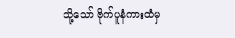သို့သော် ဗိုက်ပူနံကားထံမှ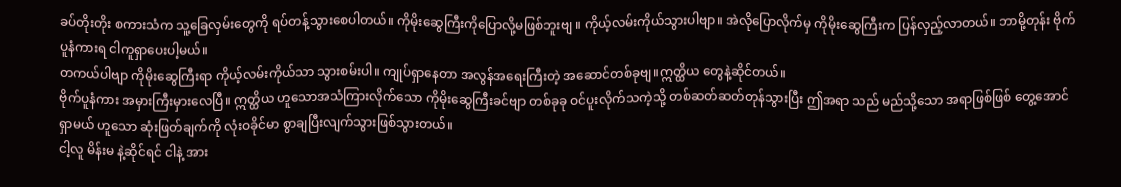ခပ်တိုးတိုး စကားသံက သူ့ခြေလှမ်းတွေကို ရပ်တန့်သွားစေပါတယ်။ ကိုမိုးဆွေကြီးကိုပြောလို့မဖြစ်ဘူးဗျ ။ ကိုယ့်လမ်းကိုယ်သွားပါဗျာ။ အဲလိုပြောလိုက်မှ ကိုမိုးဆွေကြီးက ပြန်လှည့်လာတယ်။ ဘာမို့တုန်း ဗိုက်ပူနံကားရ ငါကူရှာပေးပါ့မယ်။
တကယ်ပါဗျာ ကိုမိုးဆွေကြီးရာ ကိုယ့်လမ်းကိုယ်သာ သွားစမ်းပါ။ ကျုပ်ရှာနေတာ အလွန်အရေးကြီးတဲ့ အဆောင်တစ်ခုဗျ။ဣတ္ထိယ တွေနဲ့ဆိုင်တယ်။
ဗိုက်ပူနံကား အမှားကြီးမှားလေပြီ။ ဣတ္ထိယ ဟူသောအသံကြားလိုက်သော ကိုမိုးဆွေကြီးခင်ဗျာ တစ်ခုခု ဝင်ပူးလိုက်သကဲ့သို့ တစ်ဆတ်ဆတ်တုန်သွားပြီး ဤအရာ သည် မည်သို့သော အရာဖြစ်ဖြစ် တွေ့အောင်ရှာမယ် ဟူသော ဆုံးဖြတ်ချက်ကို လုံးဝခိုင်မာ စွာချပြီးလျက်သွားဖြစ်သွားတယ်။
ငါ့လူ မိန်းမ နဲ့ဆိုင်ရင် ငါနဲ့ အား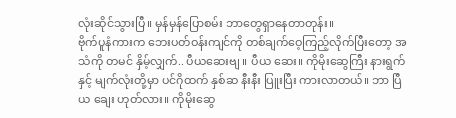လုံးဆိုင်သွားပြီ။ မှန်မှန်ပြောစမ်း ဘာတွေရှာနေတာတုန်း။
ဗိုက်ပူနံကားက ဘေးပတ်ဝန်းကျင်ကို တစ်ချက်ဝေ့ကြည့်လိုက်ပြီးတော့ အသံကို တမင် နှိမ့်လျှက်.. ပီယဆေးဗျ ။ ပီယ ဆေး။ ကိုမိုးဆွေကြီး နားရွက် နှင့် မျက်လုံးတို့မှာ ပင်ဂိုထက် နှစ်ဆ နီးနီး ပြူးပြီး ကားလာတယ်။ ဘာ ပြီယ ချေး ဟုတ်လား။ ကိုမိုးဆွေ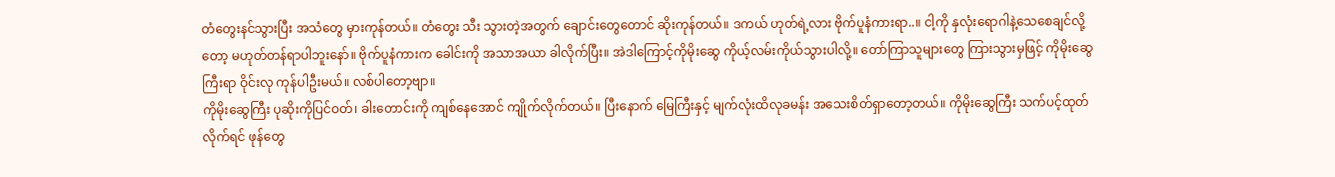တံတွေးနင်သွားပြီး အသံတွေ မှားကုန်တယ်။ တံတွေး သီး သွားတဲ့အတွက် ချောင်းတွေတောင် ဆိုးကုန်တယ်။ ဒကယ် ဟုတ်ရဲ့လား ဗိုက်ပူနံကားရာ..။ ငါ့ကို နှလုံးရောဂါနဲ့သေစေချင်လို့တော့ မဟုတ်တန်ရာပါဘူးနော်။ ဗိုက်ပူနံကားက ခေါင်းကို အသာအယာ ခါလိုက်ပြီး။ အဲဒါကြောင့်ကိုမိုးဆွေ ကိုယ့်လမ်းကိုယ်သွားပါလို့။ တော်ကြာသူများတွေ ကြားသွားမှဖြင့် ကိုမိုးဆွေကြီးရာ ဝိုင်းလု ကုန်ပါဦးမယ်။ လစ်ပါတော့ဗျာ။
ကိုမိုးဆွေကြီး ပုဆိုးကိုပြင်ဝတ်၊ ခါးတောင်းကို ကျစ်နေအောင် ကျိုက်လိုက်တယ်။ ပြီးနောက် မြေကြီးနှင့် မျက်လုံးထိလုခမန်း အသေးစိတ်ရှာတော့တယ်။ ကိုမိုးဆွေကြီး သက်ပင့်ထုတ်လိုက်ရင် ဖုန်တွေ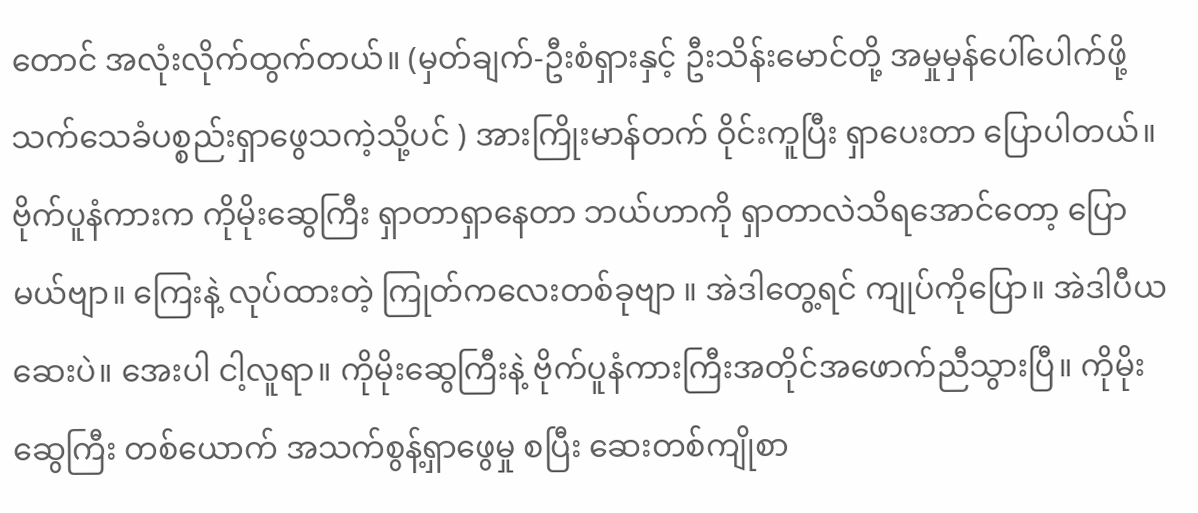တောင် အလုံးလိုက်ထွက်တယ်။ (မှတ်ချက်-ဦးစံရှားနှင့် ဦးသိန်းမောင်တို့ အမှုမှန်ပေါ်ပေါက်ဖို့ သက်သေခံပစ္စည်းရှာဖွေသကဲ့သို့ပင် ) အားကြိုးမာန်တက် ဝိုင်းကူပြီး ရှာပေးတာ ပြောပါတယ်။ ဗိုက်ပူနံကားက ကိုမိုးဆွေကြီး ရှာတာရှာနေတာ ဘယ်ဟာကို ရှာတာလဲသိရအောင်တော့ ပြောမယ်ဗျာ။ ကြေးနဲ့ လုပ်ထားတဲ့ ကြုတ်ကလေးတစ်ခုဗျာ ။ အဲဒါတွေ့ရင် ကျုပ်ကိုပြော။ အဲဒါပီယ ဆေးပဲ။ အေးပါ ငါ့လူရာ။ ကိုမိုးဆွေကြီးနဲ့ ဗိုက်ပူနံကားကြီးအတိုင်အဖောက်ညီသွားပြီ။ ကိုမိုးဆွေကြီး တစ်ယောက် အသက်စွန့်ရှာဖွေမှု စပြီး ဆေးတစ်ကျိုစာ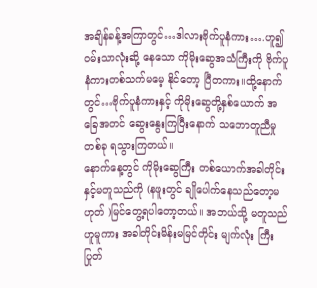အချိန်ခန့်အကြာတွင်…ဒါလားဗိုက်ပူနံကား….ဟူ၍ ဝမ်းသာလုံးဆို့ နေသော ကိုမိုးဆွေအသံကြီးကို ဗိုက်ပူနံကားတစ်သက်မမေ့ နိုင်တော့ ပြီတကား။ထို့နောက်တွင်…ဗိုက်ပူနံကားနှင့် ကိုမိုးဆွေတို့နှစ်ယောက် အခြေအတင် ဆွေးနွေးကြပြီးနောက် သဘောတူညီမှု တစ်ခု ရသွားကြတယ်။
နောက်နေ့တွင် ကိုမိုးဆွေကြီး တစ်ယောက်အခါတိုင်းနှင့်မတူသည်ကို (နဖူးတွင် ချိုပေါက်နေသည်တော့မဟုတ် )မြင်တွေ့ရပါတော့တယ်။ အဘယ်သို့ မတူသည် ဟူမူကား အခါတိုင်းမိန်းမမြင်တိုင်း မျက်လုံး ကြီး ပြုတ်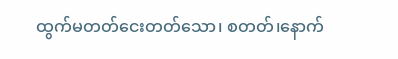ထွက်မတတ်ငေးတတ်သော၊ စတတ်၊နောက်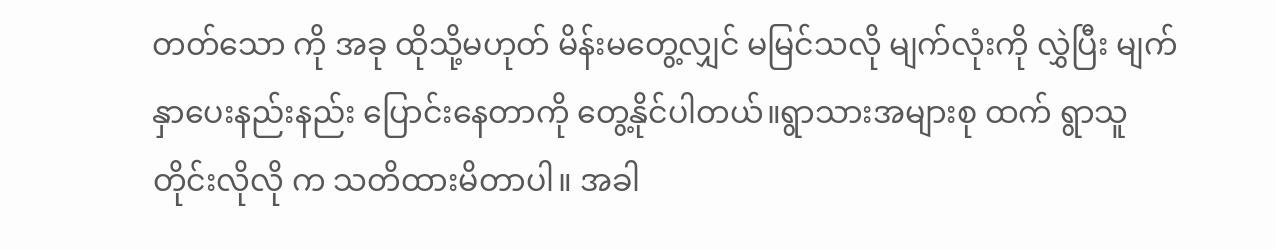တတ်သော ကို အခု ထိုသို့မဟုတ် မိန်းမတွေ့လျှင် မမြင်သလို မျက်လုံးကို လွှဲပြီး မျက်နှာပေးနည်းနည်း ပြောင်းနေတာကို တွေ့နိုင်ပါတယ်။ရွာသားအများစု ထက် ရွာသူတိုင်းလိုလို က သတိထားမိတာပါ။ အခါ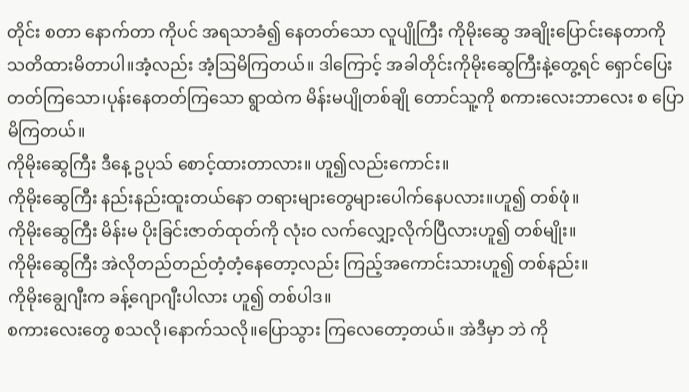တိုင်း စတာ နောက်တာ ကိုပင် အရသာခံ၍ နေတတ်သော လူပျိုကြီး ကိုမိုးဆွေ အချိုးပြောင်းနေတာကို သတိထားမိတာပါ။အံ့လည်း အံ့ဩမိကြတယ်။ ဒါကြောင့် အခါတိုင်းကိုမိုးဆွေကြီးနဲ့တွေ့ရင် ရှောင်ပြေးတတ်ကြသော၊ပုန်းနေတတ်ကြသော ရွာထဲက မိန်းမပျိုတစ်ချို တောင်သူ့ကို စကားလေးဘာလေး စ ပြောမိကြတယ်။
ကိုမိုးဆွေကြီး ဒီနေ့ ဥပုသ် စောင့်ထားတာလား။ ဟူ၍လည်းကောင်း။
ကိုမိုးဆွေကြီး နည်းနည်းထူးတယ်နော တရားများတွေများပေါက်နေပလား။ဟူ၍ တစ်ဖုံ။
ကိုမိုးဆွေကြီး မိန်းမ ပိုးခြင်းဇာတ်ထုတ်ကို လုံးဝ လက်လျှော့လိုက်ပြီလားဟူ၍ တစ်မျိုး။
ကိုမိုးဆွေကြီး အဲလိုတည်တည်တံ့တံ့နေတော့လည်း ကြည့်အကောင်းသားဟူ၍ တစ်နည်း။
ကိုမိုးချွေဂျီးက ခန့်ဂျောဂျီးပါလား ဟူ၍ တစ်ပါဒ။
စကားလေးတွေ စသလို၊နောက်သလို။ပြောသွား ကြလေတော့တယ်။ အဲဒီမှာ ဘဲ ကို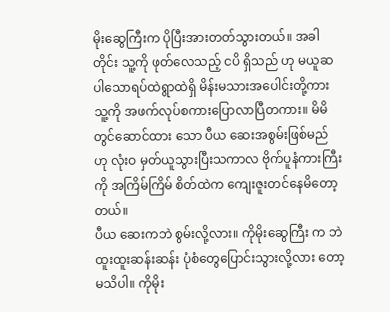မိုးဆွေကြီးက ပိုပြီးအားတတ်သွားတယ်။ အခါတိုင်း သူ့ကို ဖုတ်လေသည့် ငပိ ရှိသည် ဟု မယူဆ ပါသောရပ်ထဲရွာထဲရှိ မိန်းမသားအပေါင်းတို့ကား သူ့ကို အဖက်လုပ်စကားပြောလာပြီတကား။ မိမိတွင်ဆောင်ထား သော ပီယ ဆေးအစွမ်းဖြစ်မည် ဟု လုံးဝ မှတ်ယူသွားပြီးသကာလ ဗိုက်ပူနံကားကြီးကို အကြိမ်ကြိမ် စိတ်ထဲက ကျေးဇူးတင်နေမိတော့တယ်။
ပီယ ဆေးကဘဲ စွမ်းလို့လား။ ကိုမိုးဆွေကြီး က ဘဲ ထူးထူးဆန်းဆန်း ပုံစံတွေပြောင်းသွားလို့လား တော့မသိပါ။ ကိုမိုး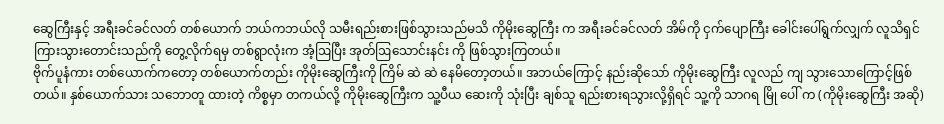ဆွေကြီးနှင့် အရီးခင်ခင်လတ် တစ်ယောက် ဘယ်ကဘယ်လို သမီးရည်းစားဖြစ်သွားသည်မသိ ကိုမိုးဆွေကြီး က အရီးခင်ခင်လတ် အိမ်ကို ငှက်ပျောကြီး ခေါင်းပေါ်ရွက်လျှက် လူသိရှင်ကြားသွားတောင်းသည်ကို တွေ့လိုက်ရမှ တစ်ရွာလုံးက အံ့ဩပြီး အုတ်ဩသောင်းနင်း ကို ဖြစ်သွားကြတယ်။
ဗိုက်ပူနံကား တစ်ယောက်ကတော့ တစ်ယောက်တည်း ကိုမိုးဆွေကြီးကို ကြိမ် ဆဲ ဆဲ နေမိတော့တယ်။ အဘယ်ကြောင့် နည်းဆိုသော် ကိုမိုးဆွေကြီး လူလည် ကျ သွားသောကြောင့်ဖြစ်တယ်။ နှစ်ယောက်သား သဘောတူ ထားတဲ့ ကိစ္စမှာ တကယ်လို့ ကိုမိုးဆွေကြီးက သူ့ပီယ ဆေးကို သုံးပြီး ချစ်သူ ရည်းစားရသွားလို့ရှိရင် သူ့ကို သာဂရ မြို ပေါ် က (ကိုမိုးဆွေကြီး အဆို)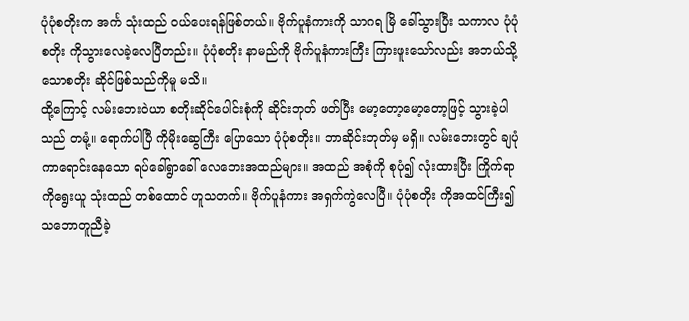ပုံပုံစတိုးက အင်္က သုံးထည် ဝယ်ပေးရန်ဖြစ်တယ်။ ဗိုက်ပူနံကားကို သာဂရ မြိ ခေါ်သွားပြီး သကာလ ပုံပုံ စတိုး ကိုသွားလေခဲ့လေပြီတည်း။ ပုံပုံစတိုး နာမည်ကို ဗိုက်ပူနံကားကြီး ကြားဖူးသော်လည်း အဘယ်သို့သောစတိုး ဆိုင်ဖြစ်သည်ကိုမူ မသိ။
ထို့ကြောင့် လမ်းဘေးဝဲယာ စတိုးဆိုင်ပေါင်းစုံကို ဆိုင်းဘုတ် ဖတ်ပြီး မော့တော့မော့တော့ဖြင့် သွားခဲ့ပါသည် တမုံ့။ ရောက်ပါပြီ ကိုမိုးဆွေကြီး ပြောသော ပုံပုံစတိုး။ ဘာဆိုင်းဘုတ်မှ မရှိ။ လမ်းဘေးတွင် ချပုံကာရောင်းနေသော ရပ်ခေါ်ရွာခေါ် လေဘေးအထည်များ။ အထည် အစုံကို စုပုံ၍ လုံးထားပြီး ကြိုက်ရာကိုရွေးယူ သုံးထည် တစ်ထောင် ဟူသတက်။ ဗိုက်ပူနံကား အရှက်ကွဲလေပြီ။ ပုံပုံစတိုး ကိုအထင်ကြီး၍ သဘောတူညီခဲ့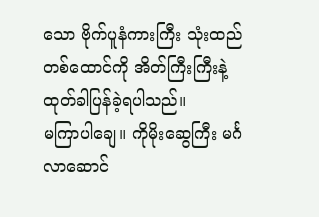သော ဗိုက်ပူနံကားကြီး သုံးထည်တစ်ထောင်ကို အိတ်ကြီးကြီးနဲ့ ထုတ်ခါပြန်ခဲ့ရပါသည်။
မကြာပါချေ။ ကိုမိုးဆွေကြီး မင်္ဂလာဆောင်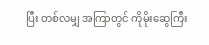ပြီး တစ်လမျှ အကြာတွင် ကိုမိုးဆွေကြီး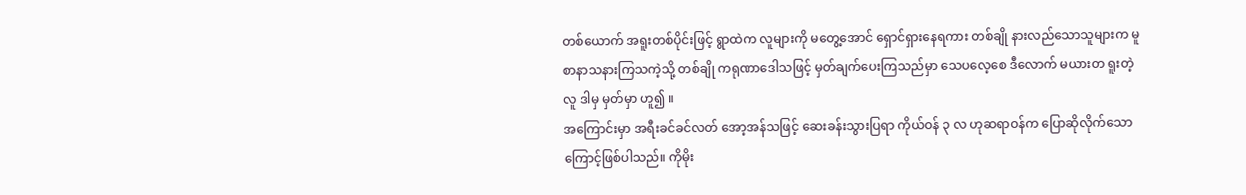တစ်ယောက် အရူးတစ်ပိုင်းဖြင့် ရွာထဲက လူများကို မတွေ့အောင် ရှောင်ရှားနေရကား တစ်ချို နားလည်သောသူများက မူ စာနာသနားကြသကဲ့သို့ တစ်ချို ကရုဏာဒေါသဖြင့် မှတ်ချက်ပေးကြသည်မှာ သေပလေ့စေ ဒီလောက် မယားတ ရူးတဲ့လူ ဒါမှ မှတ်မှာ ဟူ၍ ။
အကြောင်းမှာ အရီးခင်ခင်လတ် အော့အန်သဖြင့် ဆေးခန်းသွားပြရာ ကိုယ်ဝန် ၃ လ ဟုဆရာဝန်က ပြောဆိုလိုက်သောကြောင့်ဖြစ်ပါသည်။ ကိုမိုး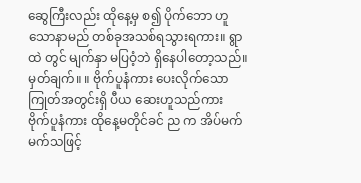ဆွေကြီးလည်း ထိုနေ့မှ စ၍ ပိုက်ဘော ဟူသောနာမည် တစ်ခုအသစ်ရသွားရကား။ ရွာထဲ တွင် မျက်နှာ မပြဝံ့ဘဲ ရှိနေပါတော့သည်။
မှတ်ချက်။ ။ ဗိုက်ပူနံကား ပေးလိုက်သောကြုတ်အတွင်းရှိ ပီယ ဆေးဟူသည်ကား ဗိုက်ပူနံကား ထိုနေ့မတိုင်ခင် ည က အိပ်မက်မက်သဖြင့်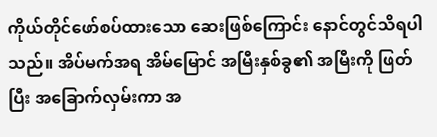ကိုယ်တိုင်ဖော်စပ်ထားသော ဆေးဖြစ်ကြောင်း နောင်တွင်သိရပါသည်။ အိပ်မက်အရ အိမ်မြောင် အမြီးနှစ်ခွ၏ အမြီးကို ဖြတ်ပြီး အခြောက်လှမ်းကာ အ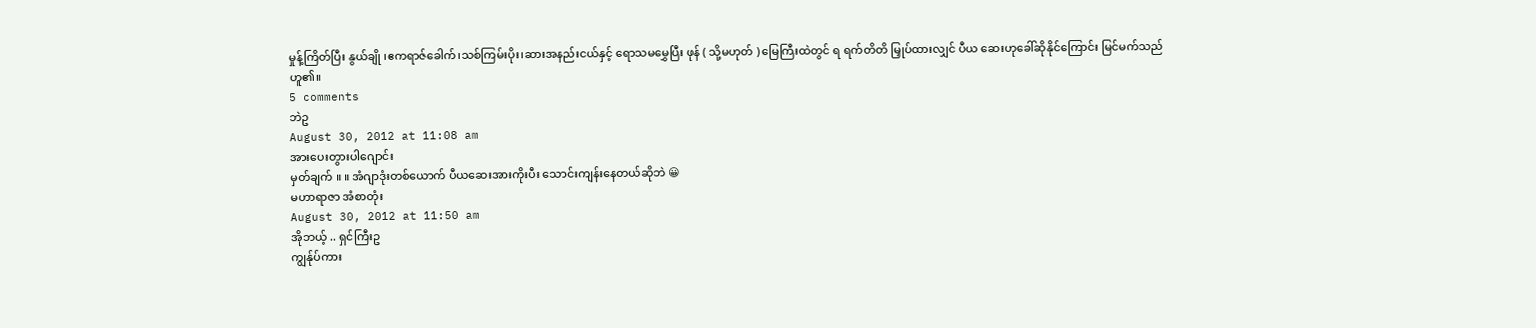မှုန့်ကြိတ်ပြီး နွယ်ချို ၊ဧကရာဇ်ခေါက်၊သစ်ကြမ်းပိုး၊ဆားအနည်းငယ်နှင့် ရောသမမွှေပြီး ဖုန် ( သို့မဟုတ် ) မြေကြီးထဲတွင် ရ ရက်တိတိ မြှုပ်ထားလျှင် ပီယ ဆေးဟုခေါ်ဆိုနိုင်ကြောင်း မြင်မက်သည် ဟူ၏။
5 comments
ဘဲဥ
August 30, 2012 at 11:08 am
အားပေးတွားပါဂျောင်း
မှတ်ချက် ။ ။ အံဂျာဒုံးတစ်ယောက် ပီယဆေးအားကိုးပီး သောင်းကျန်းနေတယ်ဆိုဘဲ 😀
မဟာရာဇာ အံစာတုံး
August 30, 2012 at 11:50 am
အိုဘယ့် .. ရှင်ကြီးဥ
ကျွန်ုပ်ကား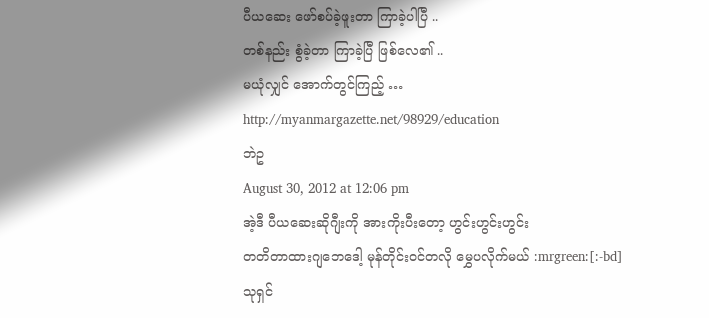ပီယဆေး ဖော်စပ်ခဲ့ဖူးတာ ကြာခဲ့ပါပြီ ..
တစ်နည်း စွံခဲ့တာ ကြာခဲ့ပြီ ဖြစ်လေ၏ ..
မယုံလျှင် အောက်တွင်ကြည့် …
http://myanmargazette.net/98929/education
ဘဲဥ
August 30, 2012 at 12:06 pm
အဲ့ဒီ ပီယဆေးဆိုဂျီးကို အားကိုးပီးတော့ ဟွင်းဟွင်းဟွင်း
တတိတာထားဂျဘေဒေါ့ မုန်တိုင်းဝင်တလို မွှေပလိုက်မယ် :mrgreen:[:-bd]
သုရှင်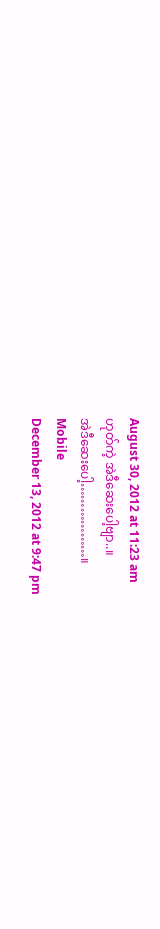August 30, 2012 at 11:23 am
ဟုတ်ကဲ့ အဲဒီဆေးပေါ့ဗျာ..။
အဲဒီဆေးပေါ့………………။
Mobile
December 13, 2012 at 9:47 pm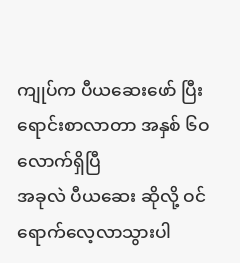ကျုပ်က ပီယဆေးဖော် ပြီးရောင်းစာလာတာ အနှစ် ၆ဝ လောက်ရှိပြီ
အခုလဲ ပီယဆေး ဆိုလို့ ဝင်ရောက်လေ့လာသွားပါ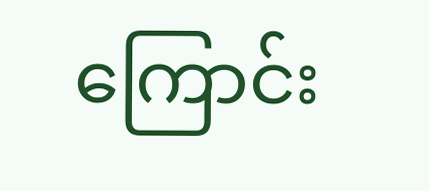ကြောင်း